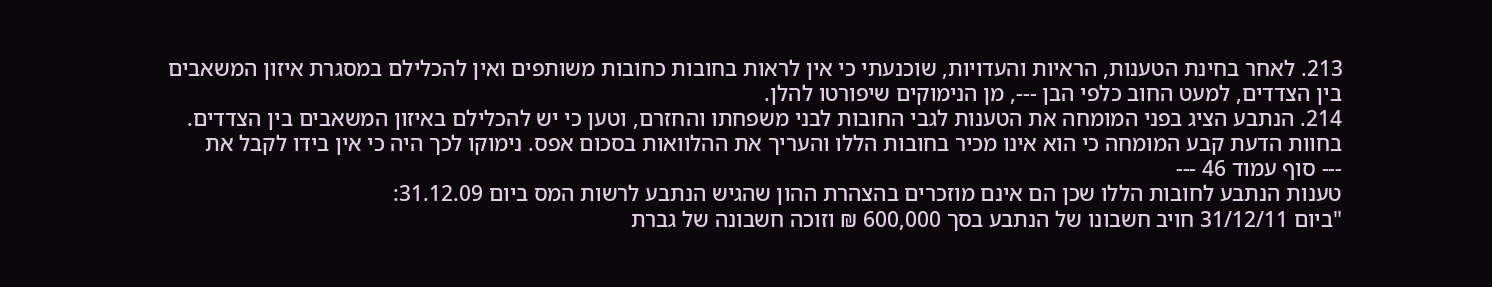213. לאחר בחינת הטענות, הראיות והעדויות, שוכנעתי כי אין לראות בחובות כחובות משותפים ואין להכלילם במסגרת איזון המשאבים בין הצדדים, למעט החוב כלפי הבן ---, מן הנימוקים שיפורטו להלן.
214. הנתבע הציג בפני המומחה את הטענות לגבי החובות לבני משפחתו והחזרם, וטען כי יש להכלילם באיזון המשאבים בין הצדדים. בחוות הדעת קבע המומחה כי הוא אינו מכיר בחובות הללו והעריך את ההלוואות בסכום אפס. נימוקו לכך היה כי אין בידו לקבל את
--- סוף עמוד 46 ---
טענות הנתבע לחובות הללו שכן הם אינם מוזכרים בהצהרת ההון שהגיש הנתבע לרשות המס ביום 31.12.09:
"ביום 31/12/11 חויב חשבונו של הנתבע בסך 600,000 ₪ וזוכה חשבונה של גברת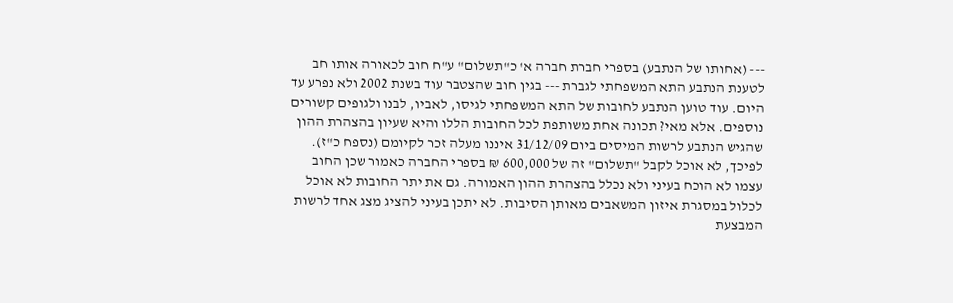--- (אחותו של הנתבע) בספרי חברת חברה א' כ"תשלום" ע"ח חוב לכאורה אותו חב לטענת הנתבע התא המשפחתי לגברת --- בגין חוב שהצטבר עוד בשנת 2002 ולא נפרע עד היום. עוד טוען הנתבע לחובות של התא המשפחתי לגיסו, לאביו, לבנו ולגופים קשורים נוספים. אלא מאי? תכונה אחת משותפת לכל החובות הללו והיא שעיון בהצהרת ההון שהגיש הנתבע לרשות המיסים ביום 31/12/09 איננו מעלה זכר לקיומם (נספח כ"ז). לפיכך, לא אוכל לקבל "תשלום" זה של 600,000 ₪ בספרי החברה כאמור שכן החוב עצמו לא הוכח בעיני ולא נכלל בהצהרת ההון האמורה. גם את יתר החובות לא אוכל לכלול במסגרת איזון המשאבים מאותן הסיבות. לא יתכן בעיני להציג מצג אחד לרשות המבצעת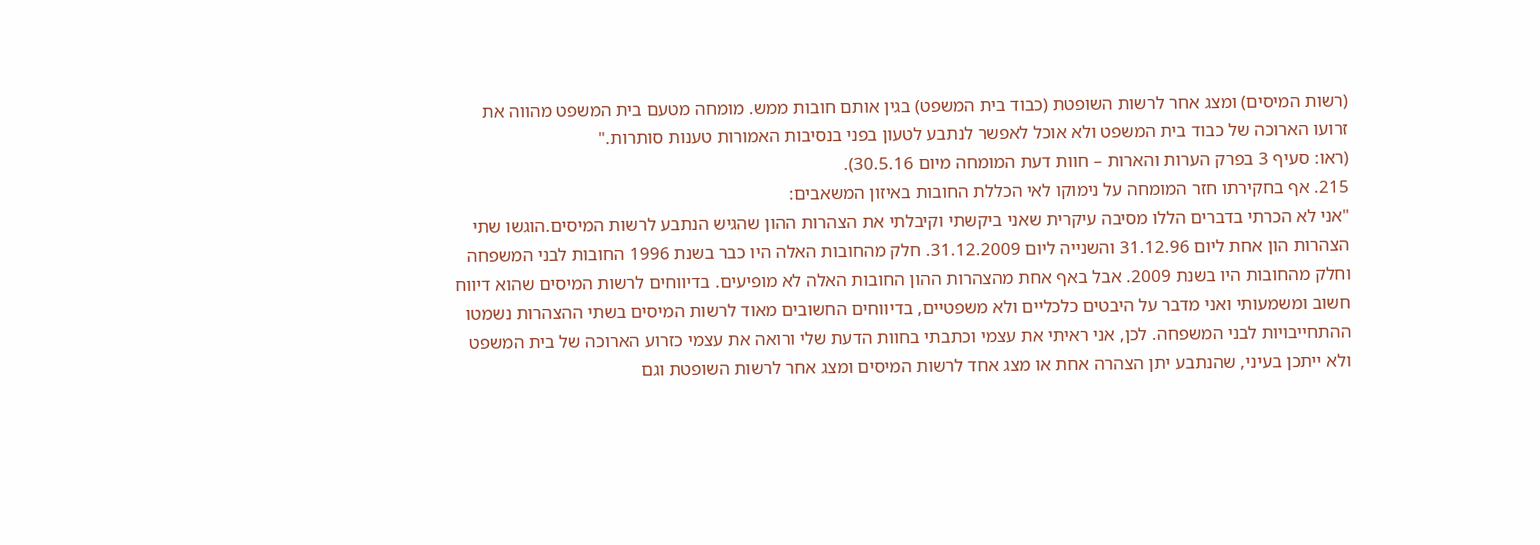(רשות המיסים) ומצג אחר לרשות השופטת (כבוד בית המשפט) בגין אותם חובות ממש. מומחה מטעם בית המשפט מהווה את זרועו הארוכה של כבוד בית המשפט ולא אוכל לאפשר לנתבע לטעון בפני בנסיבות האמורות טענות סותרות."
(ראו: סעיף 3 בפרק הערות והארות – חוות דעת המומחה מיום 30.5.16).
215. אף בחקירתו חזר המומחה על נימוקו לאי הכללת החובות באיזון המשאבים:
"אני לא הכרתי בדברים הללו מסיבה עיקרית שאני ביקשתי וקיבלתי את הצהרות ההון שהגיש הנתבע לרשות המיסים.הוגשו שתי הצהרות הון אחת ליום 31.12.96 והשנייה ליום 31.12.2009. חלק מהחובות האלה היו כבר בשנת 1996 החובות לבני המשפחה וחלק מהחובות היו בשנת 2009. אבל באף אחת מהצהרות ההון החובות האלה לא מופיעים. בדיווחים לרשות המיסים שהוא דיווח חשוב ומשמעותי ואני מדבר על היבטים כלכליים ולא משפטיים, בדיווחים החשובים מאוד לרשות המיסים בשתי ההצהרות נשמטו ההתחייבויות לבני המשפחה. לכן, אני ראיתי את עצמי וכתבתי בחוות הדעת שלי ורואה את עצמי כזרוע הארוכה של בית המשפט ולא ייתכן בעיני, שהנתבע יתן הצהרה אחת או מצג אחד לרשות המיסים ומצג אחר לרשות השופטת וגם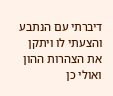דיברתי עם הנתבע והצעתי לו ויתקן את הצהרות ההון ואולי כן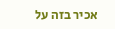אכיר בזה על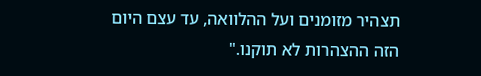תצהיר מזומנים ועל ההלוואה, עד עצם היום הזה ההצהרות לא תוקנו."